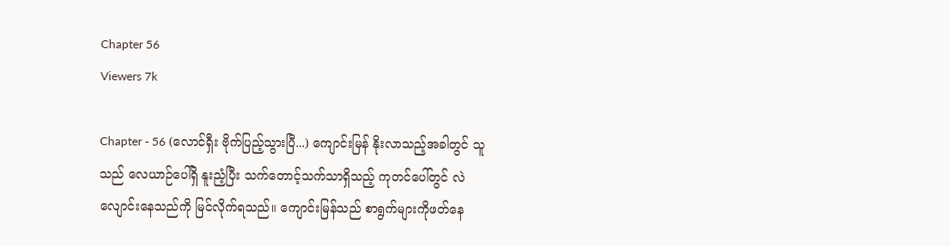Chapter 56
Viewers 7k

Chapter - 56 (လောင်ရှီး ဗိုက်ပြည့်သွားပြီ...) ကျောင်းမြန် နိုးလာသည့်အခါတွင် သူသည် လေယာဉ်ပေါ်ရှိ နူးညံ့ပြီး သက်တောင့်သက်သာရှိသည့် ကုတင်ပေါ်တွင် လဲလျောင်းနေသည်ကို မြင်လိုက်ရသည်။ ကျောင်းမြန်သည် စာရွက်များကိုဖတ်နေ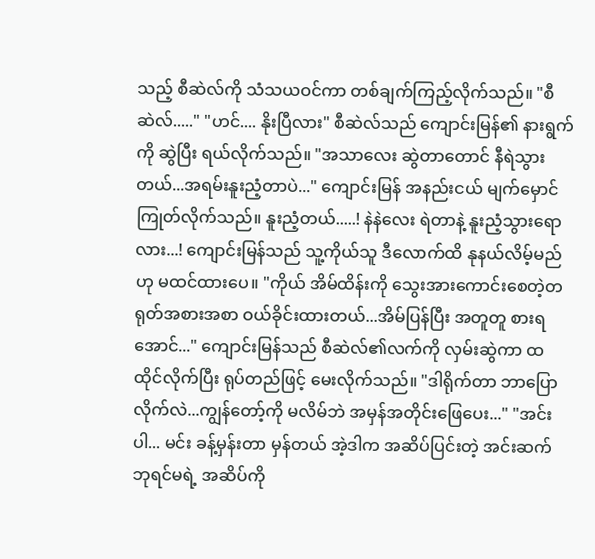သည့် စီဆဲလ်ကို သံသယဝင်ကာ တစ်ချက်ကြည့်လိုက်သည်။ "စီဆဲလ်....." "ဟင်.... နိုးပြီလား" စီဆဲလ်သည် ကျောင်းမြန်၏ နားရွက်ကို ဆွဲပြီး ရယ်လိုက်သည်။ "အသာလေး ဆွဲတာတောင် နီရဲသွားတယ်...အရမ်းနူးညံ့တာပဲ..." ကျောင်းမြန် အနည်းငယ် မျက်မှောင်ကြုတ်လိုက်သည်။ နူးညံ့တယ်.....! နဲနဲလေး ရဲတာနဲ့ နူးညံ့သွားရောလား...! ကျောင်းမြန်သည် သူ့ကိုယ်သူ ဒီလောက်ထိ နုနယ်လိမ့်မည်ဟု မထင်ထားပေ။ "ကိုယ် အိမ်ထိန်းကို သွေးအားကောင်းစေတဲ့တရုတ်အစားအစာ ဝယ်ခိုင်းထားတယ်...အိမ်ပြန်ပြီး အတူတူ စားရအောင်..." ကျောင်းမြန်သည် စီဆဲလ်၏လက်ကို လှမ်းဆွဲကာ ထထိုင်လိုက်ပြီး ရုပ်တည်ဖြင့် မေးလိုက်သည်။ "ဒါရိုက်တာ ဘာပြောလိုက်လဲ...ကျွန်တော့်ကို မလိမ်ဘဲ အမှန်အတိုင်းဖြေပေး..." "အင်းပါ... မင်း ခန့်မှန်းတာ မှန်တယ် အဲ့ဒါက အဆိပ်ပြင်းတဲ့ အင်းဆက်ဘုရင်မရဲ့ အဆိပ်ကို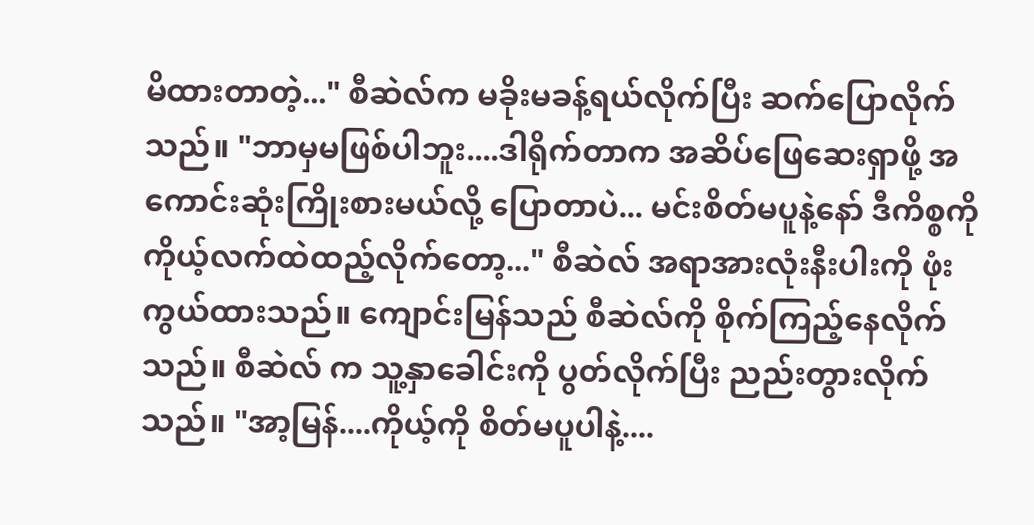မိထားတာတဲ့..." စီဆဲလ်က မခိုးမခန့်ရယ်လိုက်ပြီး ဆက်ပြောလိုက်သည်။ "ဘာမှမဖြစ်ပါဘူး....ဒါရိုက်တာက အဆိပ်ဖြေဆေးရှာဖို့ အကောင်းဆုံးကြိုးစားမယ်လို့ ပြောတာပဲ... မင်းစိတ်မပူနဲ့နော် ဒီကိစ္စကို ကိုယ့်လက်ထဲထည့်လိုက်တော့..." စီဆဲလ် အရာအားလုံးနီးပါးကို ဖုံးကွယ်ထားသည်။ ကျောင်းမြန်သည် စီဆဲလ်ကို စိုက်ကြည့်နေလိုက်သည်။ စီဆဲလ် က သူ့နှာခေါင်းကို ပွတ်လိုက်ပြီး ညည်းတွားလိုက်သည်။ "အာ့မြန်....ကိုယ့်ကို စိတ်မပူပါနဲ့....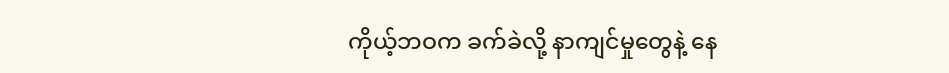ကိုယ့်ဘဝက ခက်ခဲလို့ နာကျင်မှုတွေနဲ့ နေ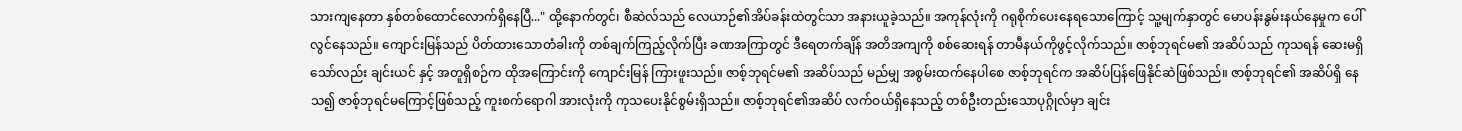သားကျနေတာ နှစ်တစ်ထောင်လောက်ရှိနေပြီ..." ထို့နောက်တွင်၊ စီဆဲလ်သည် လေယာဉ်၏အိပ်ခန်းထဲတွင်သာ အနားယူခဲ့သည်။ အကုန်လုံးကို ဂရုစိုက်ပေးနေရသောကြောင့် သူ့မျက်နှာတွင် မောပန်းနွမ်းနယ်နေမှုက ပေါ်လွင်နေသည်။ ကျောင်းမြန်သည် ပိတ်ထားသောတံခါးကို တစ်ချက်ကြည့်လိုက်ပြီး ခဏအကြာတွင် ဒီရေတက်ချိန် အတိအကျကို စစ်ဆေးရန် တာမီနယ်ကိုဖွင့်လိုက်သည်။ ဇာစ့်ဘုရင်မ၏ အဆိပ်သည် ကုသရန် ဆေးမရှိသော်လည်း ချင်းယင် နှင့် အတူရှိစဉ်က ထိုအကြောင်းကို ကျောင်းမြန် ကြားဖူးသည်။ ဇာစ့်ဘုရင်မ၏ အဆိပ်သည် မည်မျှ အစွမ်းထက်နေပါစေ ဇာစ့်ဘုရင်က အဆိပ်ပြန်ဖြေနိုင်ဆဲဖြစ်သည်။ ဇာစ့်ဘုရင်၏ အဆိပ်ရှိ‌ နေသ၍ ဇာစ့်ဘုရင်မကြောင့်ဖြစ်သည့် ကူးစက်ရောဂါ အားလုံးကို ကုသပေးနိုင်စွမ်းရှိသည်။ ဇာစ့်ဘုရင်၏အဆိပ် လက်ဝယ်ရှိနေသည့် တစ်ဦးတည်းသောပုဂ္ဂိုလ်မှာ ချင်း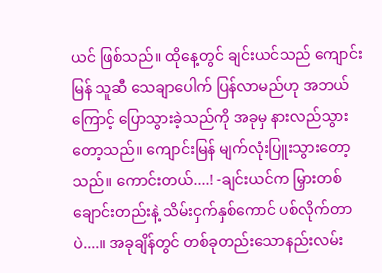ယင် ဖြစ်သည်။ ထိုနေ့တွင် ချင်းယင်သည် ကျောင်းမြန် သူဆီ သေချာပေါက် ပြန်လာမည်ဟု အဘယ်ကြောင့် ပြောသွားခဲ့သည်ကို အခုမှ နားလည်သွားတော့သည်။ ကျောင်းမြန် မျက်လုံးပြူးသွား‌တော့သည်။ ကောင်းတယ်....! -ချင်းယင်က မြှားတစ်ချောင်းတည်းနဲ့ သိမ်းငှက်နှစ်ကောင် ပစ်လိုက်တာပဲ....။ အခုချိန်တွင် တစ်ခုတည်းသောနည်းလမ်း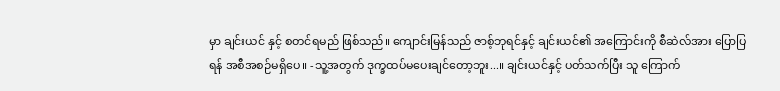မှာ ချင်းယင် နှင့် စတင်ရမည် ဖြစ်သည်။ ကျောင်းမြန်သည် ဇာစ့်ဘုရင်နှင့် ချင်းယင်၏ အကြောင်းကို စီဆဲလ်အား ပြောပြရန် အစီအစဉ်မရှိပေ။ -သူ့အတွက် ဒုက္ခထပ်မပေးချင်တော့ဘူး...။ ချင်းယင်နှင့် ပတ်သက်ပြီး သူ ကြောက်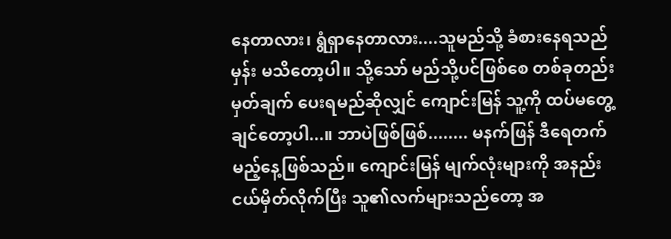နေတာလား၊ ရွံရှာနေတာလား....သူမည်သို့ ခံစားနေရသည်မှန်း မသိတော့ပါ။ သို့သော် မည်သို့ပင်ဖြစ်‌စေ တစ်ခုတည်းမှတ်ချက် ပေးရမည်ဆိုလျှင် ကျောင်းမြန် သူ့ကို ထပ်မတွေ့ချင်တော့‌ပါ...။ ဘာပဲဖြစ်ဖြစ်........ မနက်ဖြန် ဒီရေတက်မည့်နေ့ဖြစ်သည်။ ကျောင်းမြန် မျက်လုံးများကို အနည်းငယ်မှိတ်လိုက်ပြီး သူ၏လက်များသည်တော့ အ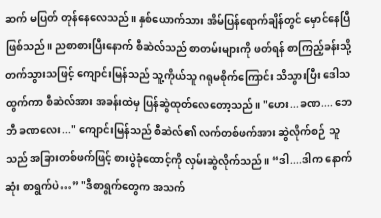ဆက် မပြတ် တုန်နေလေသည်။ နှစ်ယောက်သား အိမ်ပြန်ရောက်ချိန်တွင် မှောင်နေပြီဖြစ်သည်။ ညစာစားပြီးနောက် စီဆဲလ်သည် စာတမ်းများကို ဖတ်ရန် စာကြည့်ခန်းသို့ တက်သွားသဖြင့် ကျောင်းမြန်သည် သူ့ကိုယ်သူ ဂရုမစိုက်ကြောင်း သိသွားပြီး ဒေါသထွက်ကာ စီဆဲလ်အား အခန်းထဲမှ ပြန်ဆွဲထုတ်လေတော့သည်။ "ဟေး...ခဏ.... ဘေဘီ ခဏလေး..." ကျောင်းမြန်သည် စီဆဲလ်၏ လက်တစ်ဖက်အား ဆွဲလိုက်စဉ် သူသည် အခြားတစ်ဖက်ဖြင့် စားပွဲခုံထောင့်ကို လှမ်းဆွဲလိုက်သည်။ “ဒါ....ဒါက နောက်ဆုံး စာရွက်ပဲ…” "ဒီစာရွက်တွေက အသက်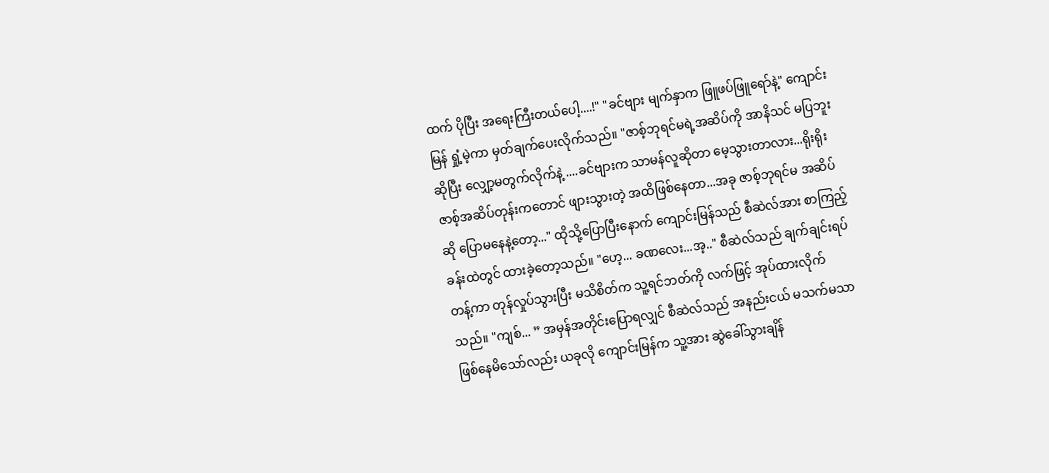ထက် ပိုပြီး အရေးကြီးတယ်ပေါ့....!" "ခင်ဗျား မျက်နှာက ဖြူဖပ်ဖြူရော်နဲ့" ကျောင်းမြန် ရှုံ့မဲ့ကာ မှတ်ချက်‌ပေးလိုက်သည်။ "ဇာစ့်ဘုရင်မရဲ့အဆိပ်ကို အာနိသင် မပြဘူးဆိုပြီး လျှော့မတွက်လိုက်နဲ့ ....ခင်ဗျားက သာမန်လူဆိုတာ မေ့သွားတာလား...ရိုးရိုး ဇာစ့်အဆိပ်တုန်းကတောင် ဖျားသွားတဲ့ အထိဖြစ်နေတာ...အခု ဇာစ့်ဘုရင်မ အဆိပ်ဆို ပြောမနေနဲ့တော့..." ထိုသို့ပြောပြီးနောက် ကျောင်းမြန်သည် စီဆဲလ်အား စာကြည့်ခန်းထဲတွင် ထားခဲ့တော့သည်။ "ဟေ့... ခဏလေး...အ့.." စီဆဲလ်သည် ချက်ချင်းရပ်တန့်ကာ တုန်လှုပ်သွားပြီး မသိစိတ်က သူ့ရင်ဘတ်ကို လက်ဖြင့် အုပ်ထားလိုက်သည်။ "ကျစ်... ” အမှန်အတိုင်းပြောရလျှင် စီဆဲလ်သည် အနည်းငယ် မသက်မသာဖြစ်နေမိသော်လည်း ယခုလို ကျောင်းမြန်က သူ့အား ဆွဲခေါ်သွားချိန်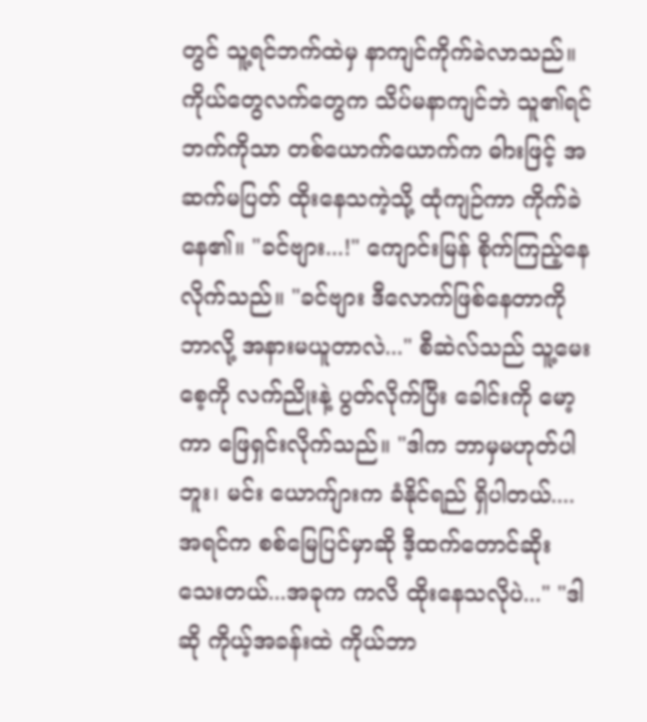တွင် သူ့ရင်ဘက်ထဲမှ နာကျင်ကိုက်ခဲလာသည်။ ကိုယ်တွေလက်တွေက သိပ်မနာကျင်ဘဲ သူ၏ရင်ဘက်ကိုသာ တစ်ယောက်ယောက်က ဓါားဖြင့် အဆက်မပြတ် ထိုးနေသကဲ့သို့ ထုံကျဉ်ကာ ကိုက်ခဲနေ၏။ "ခင်ဗျား...!" ကျောင်းမြန် စိုက်ကြည့်နေလိုက်သည်။ "ခင်ဗျား ဒီလောက်ဖြစ်နေတာကို ဘာလို့ အနားမယူတာလဲ..." စီဆဲလ်သည် သူ့မေးစေ့ကို လက်ညိုးနဲ့ ပွတ်လိုက်ပြီး ခေါင်းကို မော့ကာ ဖြေရှင်းလိုက်သည်။ "ဒါက ဘာမှမဟုတ်ပါဘူး၊ မင်း ယောက်ျားက ခံနိုင်ရည် ရှိပါတယ်....အရင်က စစ်မြေပြင်မှာဆို ဒီ့ထက်တောင်ဆိုးသေးတယ်...အခုက ကလိ ထိုးနေသလိုပဲ..." "ဒါဆို ကိုယ့်အခန်းထဲ ကိုယ်ဘာ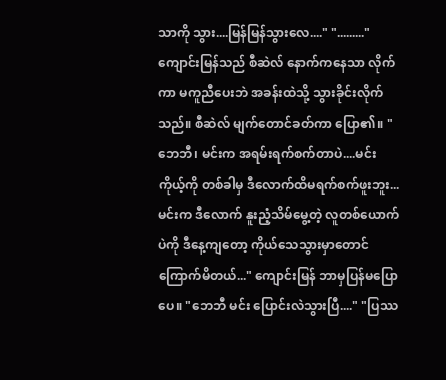သာကို သွား....မြန်မြန်သွား‌လေ...." "........." ကျောင်းမြန်သည် စီဆဲလ် နောက်ကနေသာ လိုက်ကာ မကူညီပေးဘဲ အခန်းထဲသို့ သွားခိုင်းလိုက်သည်။ စီဆဲလ် မျက်တောင်ခတ်ကာ ပြော၏။ "ဘေဘီ၊ မင်းက အရမ်းရက်စက်တာပဲ....မင်း ကိုယ့်ကို တစ်ခါမှ ဒီလောက်ထိမရက်စက်ဖူးဘူး... မင်းက ဒီလောက် နူးညံ့သိမ်မွေ့တဲ့ လူတစ်ယောက်ပဲကို ဒီနေ့ကျတော့ ကိုယ်သေသွားမှာတောင်ကြောက်မိတယ်..." ကျောင်းမြန် ဘာမှပြန်မပြောပေ။ "ဘေဘီ မင်း ပြောင်းလဲသွားပြီ...." "ပြဿ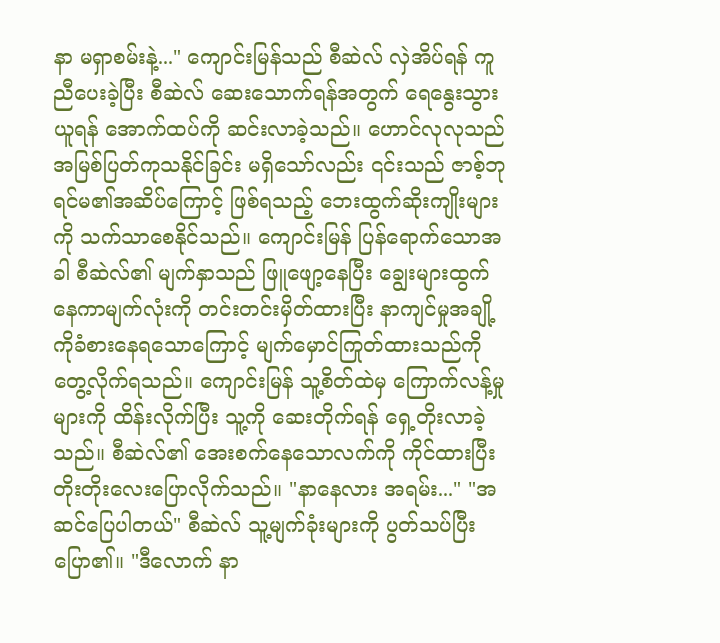နာ မရှာစမ်းနဲ့..." ကျောင်းမြန်သည် စီဆဲလ် လှဲအိပ်ရန် ကူညီပေးခဲ့ပြီး စီဆဲလ် ဆေးသောက်ရန်အတွက် ရေနွေးသွားယူရန် အောက်ထပ်ကို ဆင်းလာခဲ့သည်။ ဟောင်လုလုသည် အမြစ်ပြတ်ကုသနိုင်ခြင်း မရှိသော်လည်း ၎င်းသည် ဇာစ့်ဘုရင်မ၏အဆိပ်ကြောင့် ဖြစ်ရသည့် ဘေးထွက်ဆိုးကျိုးများကို သက်သာစေနိုင်သည်။ ကျောင်းမြန် ပြန်ရောက်သောအခါ စီဆဲလ်၏ မျက်နှာသည် ဖြူဖျော့နေပြီး ချွေးများထွက်နေကာမျက်လုံးကို တင်းတင်းမှိတ်ထားပြီး နာကျင်မှုအချို့ကိုခံစားနေရသောကြောင့် မျက်မှောင်ကြုတ်ထားသည်ကို တွေ့လိုက်ရသည်။ ကျောင်းမြန် သူ့စိတ်ထဲမှ ကြောက်လန့်မှုများကို ထိန်းလိုက်ပြီး သူ့ကို ဆေးတိုက်ရန် ရှေ့တိုးလာခဲ့သည်။ စီဆဲလ်၏ အေးစက်နေသောလက်ကို ကိုင်ထားပြီး တိုးတိုးလေးပြောလိုက်သည်။ "နာနေလား အရမ်း..." "အဆင်ပြေပါတယ်" စီဆဲလ် သူ့မျက်ခုံးများကို ပွတ်သပ်ပြီး ပြော၏။ "ဒီလောက် နာ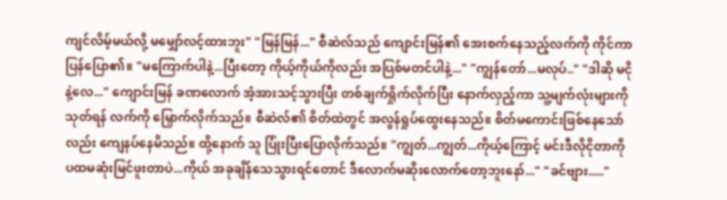ကျင်လိမ့်မယ်လို့ မမျှော်လင့်ထားဘူး" "မြန်မြန်..." စီဆဲလ်သည် ကျောင်းမြန်၏ အေးစက်နေသည့်လက်ကို ကိုင်ကာ ပြန်‌ပြော၏။ "မကြောက်ပါနဲ့...ပြီးတော့ ကိုယ့်ကိုယ်ကိုလည်း အပြစ်မတင်ပါနဲ့..." "ကျွန်တော်...မလုပ်.." "ဒါဆို မငိုနဲ့လေ..." ကျောင်းမြန် ခဏလောက် အံ့အားသင့်သွားပြီး တစ်ချက်ရှိုက်လိုက်ပြီး နောက်လှည့်ကာ သူ့မျက်လုံးများကိုသုတ်ရန် လက်ကို မြှောက်လိုက်သည်။ စီဆဲလ်၏ စိတ်ထဲတွင် အလွန်ရှုပ်ထွေးနေသည်။ စိတ်မကောင်းဖြစ်နေသော်လည်း ကျေနပ်နေမိသည်။ ထို့နောက် သူ ပြုံးပြီးပြောလိုက်သည်။ "ကျွတ်...ကျွတ်...ကိုယ့်ကြောင့် မင်းဒီလိုငိုတာကို ပထမဆုံးမြင်ဖူးတာပဲ...ကိုယ် အခုချိန်သေသွားရင်‌တောင် ဒီလောက်မဆိုးလောက်တော့ဘူးနော်..." "ခင်ဗျား....."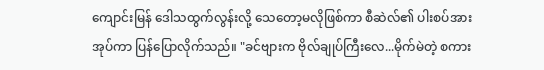ကျောင်းမြန် ဒေါသထွက်လွန်းလို့ သေ‌တော့မလိုဖြစ်ကာ စီဆဲလ်၏ ပါးစပ်အား အုပ်ကာ ‌ပြန်ပြောလိုက်သည်။ "ခင်ဗျားက ဗိုလ်ချုပ်ကြီးလေ...မိုက်မဲတဲ့ စကား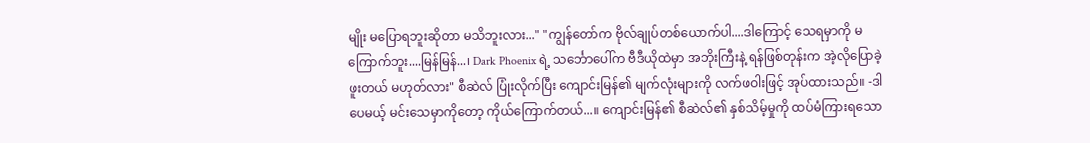မျိုး မပြောရဘူးဆိုတာ မသိဘူးလား..." "ကျွန်တော်က ဗိုလ်ချုပ်တစ်ယောက်ပါ....ဒါကြောင့် သေရမှာကို မကြောက်ဘူး....မြန်မြန်...၊ Dark Phoenix ရဲ့ သင်္ဘောပေါ်က ဗီဒီယိုထဲမှာ အဘိုးကြီးနဲ့ ရန်ဖြစ်တုန်းက အဲ့လိုပြောခဲ့ဖူးတယ် မဟုတ်လား" စီဆဲလ် ပြုံးလိုက်ပြီး ကျောင်းမြန်၏ မျက်လုံးများကို လက်ဖဝါးဖြင့် အုပ်ထားသည်။ -ဒါပေမယ့် မင်းသေမှာကိုတော့ ကိုယ်ကြောက်တယ်...။ ကျောင်းမြန်၏ စီဆဲလ်၏ နှစ်သိမ့်မှုကို ထပ်မံကြားရသော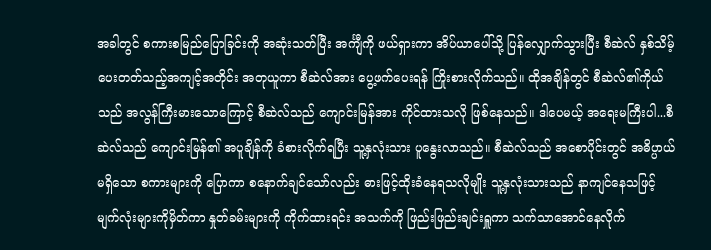အခါတွင် စကားစမြည်ပြောခြင်းကို အဆုံးသတ်ပြီး အင်္ကျီကို ဖယ်ရှားကာ အိပ်ယာပေါ်သို့ ပြန်လျှောက်သွားပြီး စီဆဲလ် နှစ်သိမ့်ပေးတတ်သည့်အကျင့်အတိုင်း အတုယူကာ စီဆဲလ်အား ပွေ့ဖက်ပေးရန် ကြိုးစားလိုက်သည်။ ထိုအချိန်တွင် စီဆဲလ်၏ကိုယ်သည် အလွန်ကြီးမားသောကြောင့် စီဆဲလ်သည် ကျောင်းမြန်အား ကိုင်ထားသလို ဖြစ်နေသည်။ ဒါပေမယ့် အရေးမကြီးပါ...စီဆဲလ်သည် ကျောင်းမြန်၏ အပူချိန်ကို ခံစားလိုက်ရပြီး သူ့နှလုံးသား ပူနွေးလာသည်။ စီဆဲလ်သည် အစောပိုင်းတွင် အဓိပ္ပာယ်မရှိသော စကားများကို ပြောကာ စနောက်ချင်သော်လည်း ဓားဖြင့်ထိုးခံနေရသလိုမျိုး သူ့နှလုံးသားသည် နာကျင်နေသဖြင့် မျက်လုံးများကိုမှိတ်ကာ နှုတ်ခမ်းများကို ကိုက်ထားရင်း အသက်ကို ဖြည်းဖြည်းချင်းရှူကာ သက်သာအောင်နေလိုက်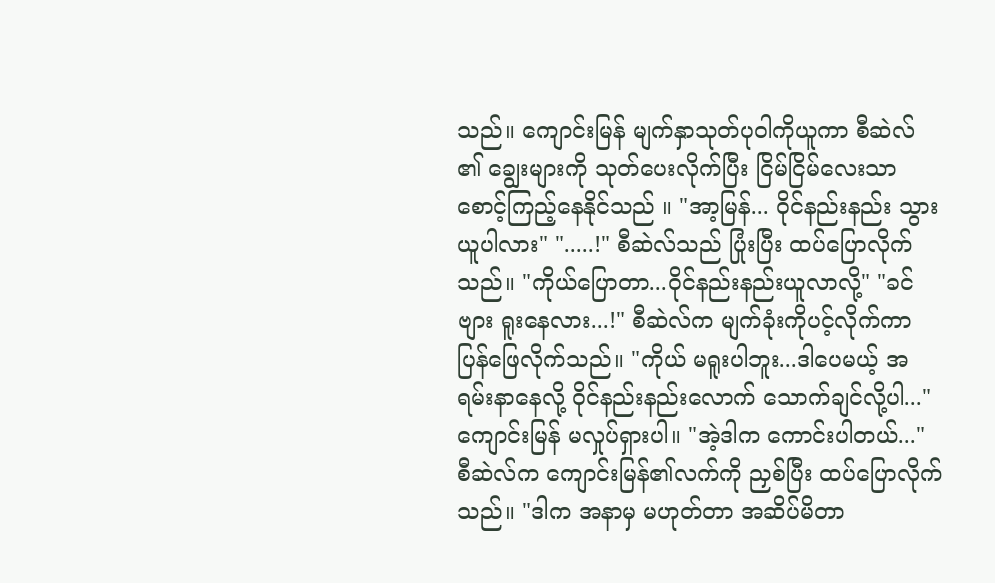သည်။ ကျောင်းမြန် မျက်နှာသုတ်ပုဝါကိုယူကာ စီဆဲလ် ၏ ချွေးများကို သုတ်ပေးလိုက်ပြီး ငြိမ်ငြိမ်လေးသာ စောင့်ကြည့်နေနိုင်သည် ။ "အာ့မြန်... ဝိုင်နည်းနည်း သွားယူပါလား" ".....!" စီဆဲလ်သည် ပြုံးပြီး ထပ်ပြောလိုက်သည်။ "ကိုယ်ပြောတာ...ဝိုင်နည်းနည်းယူလာလို့" "ခင်ဗျား ရူးနေလား...!" စီဆဲလ်က မျက်ခုံးကိုပင့်လိုက်ကာ ပြန်ဖြေလိုက်သည်။ "ကိုယ် မရူးပါဘူး...ဒါပေမယ့် အရမ်းနာနေလို့ ဝိုင်နည်းနည်းလောက် သောက်ချင်လို့ပါ..." ကျောင်းမြန် မလှုပ်ရှားပါ။ "အဲ့ဒါက ကောင်းပါတယ်..." စီဆဲလ်က ကျောင်းမြန်၏လက်ကို ညှစ်ပြီး ထပ်ပြောလိုက်သည်။ "ဒါက အနာမှ မဟုတ်တာ အဆိပ်မိတာ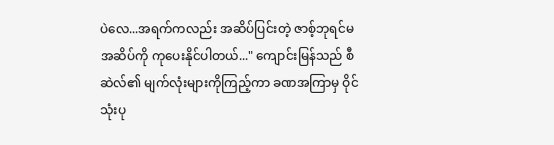ပဲ‌လေ...အရက်ကလည်း အဆိပ်ပြင်းတဲ့ ဇာစ့်ဘုရင်မ အဆိပ်ကို ကုပေးနိုင်ပါတယ်..." ကျောင်းမြန်သည် စီဆဲလ်၏ မျက်လုံးများကိုကြည့်ကာ ခဏအကြာမှ ဝိုင်သုံးပု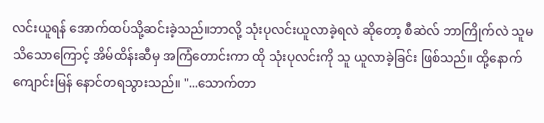လင်းယူရန် အောက်ထပ်သို့ဆင်းခဲ့သည်။ဘာလို့ သုံးပုလင်းယူလာခဲ့ရလဲ ဆိုတော့ စီဆဲလ် ဘာကြိုက်လဲ သူမသိသောကြောင့် အိမ်ထိန်းဆီမှ အကြံတောင်းကာ ထို သုံးပုလင်းကို သူ ယူလာခဲ့ခြင်း ဖြစ်သည်။ ထို့နောက် ကျောင်းမြန် နောင်တရသွားသည်။ "...သောက်တာ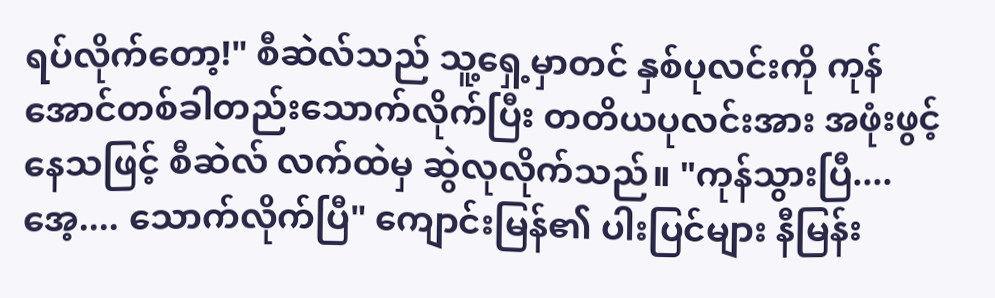ရပ်လိုက်တော့!" စီဆဲလ်သည် သူ့ရှေ့မှာတင် နှစ်ပုလင်းကို ကုန်အောင်တစ်ခါတည်းသောက်လိုက်ပြီး တတိယပုလင်းအား အဖုံးဖွင့်နေသဖြင့် စီဆဲလ် လက်ထဲမှ ဆွဲလုလိုက်သည်။ "ကုန်သွားပြီ.... အေ့.... သောက်လိုက်ပြီ" ကျောင်းမြန်၏ ပါးပြင်များ နီမြန်း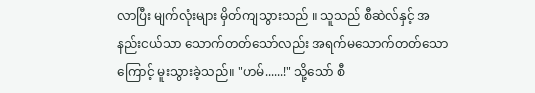လာပြီး မျက်လုံးများ မှိတ်ကျသွားသည် ။ သူသည် စီဆဲလ်နှင့် အနည်းငယ်သာ သောက်တတ်သော်လည်း အရက်မသောက်တတ်သောကြောင့် မူးသွားခဲ့သည်။ "ဟမ်......!" သို့သော် စီ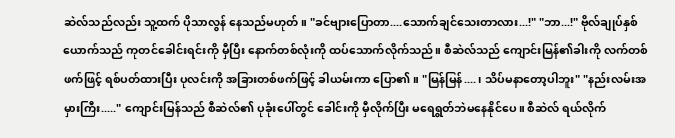ဆဲလ်သည်လည်း သူ့ထက် ပိုသာလွန်‌ နေသည်မဟုတ်။ "ခင်ဗျားပြောတာ....သောက်ချင်သေးတာလား...!" "ဘာ...!" ဗိုလ်ချုပ်နှစ်ယောက်သည် ကုတင်ခေါင်းရင်းကို မှီပြီး နောက်တစ်လုံးကို ထပ်သောက်လိုက်သည်။ စီဆဲလ်သည် ကျောင်းမြန်၏ခါးကို လက်တစ်ဖက်ဖြင့် ရစ်ပတ်ထားပြီး ပုလင်းကို အခြားတစ်ဖက်ဖြင့် ခါယမ်းကာ ပြော၏။ "မြန်မြန်....၊ သိပ်မနာတော့ပါဘူး" "နည်းလမ်းအမှားကြီး....." ကျောင်းမြန်သည် စီဆဲလ်၏ ပုခုံးပေါ်တွင် ခေါင်းကို မှီလိုက်ပြီး မရေရွတ်ဘဲမနေနိုင်ပေ။ စီဆဲလ် ရယ်လိုက်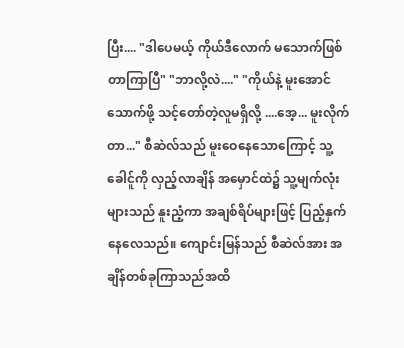ပြီး.... "ဒါပေမယ့် ကိုယ်ဒီလောက် မသောက်ဖြစ်တာကြာပြီ" "ဘာလို့လဲ...." "ကိုယ်နဲ့ မူးအောင်သောက်ဖို့ သင့်တော်တဲ့လူမရှိလို့ ....အေ့... မူးလိုက်တာ..." စီဆဲလ်သည် မူးဝေနေသောကြောင့် သူ့ခေါင်ူကို လှည့်လာချိန် အမှောင်ထဲ၌ သူ့မျက်လုံးများသည် နူးညံ့ကာ အချစ်ရိပ်များဖြင့် ပြည့်နှက်နေလေသည်။ ကျောင်းမြန်သည် စီဆဲလ်အား အချိန်တစ်ခုကြာသည်အထိ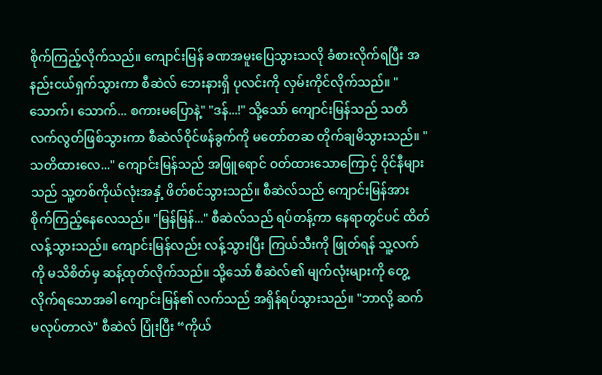စိုက်ကြည့်လိုက်သည်။ ကျောင်းမြန် ခဏအမူးပြေသွားသလို ခံစားလိုက်ရပြီး အနည်းငယ်ရှက်သွားကာ စီဆဲလ် ဘေးနားရှိ ပုလင်းကို လှမ်းကိုင်လိုက်သည်။ "သောက်၊ သောက်... စကားမပြောနဲ့" "ဒန်...!" သို့သော် ကျောင်းမြန်သည် သတိလက်လွတ်ဖြစ်သွားကာ စီဆဲလ်ဝိုင်ဖန်ခွက်ကို မတော်တဆ တိုက်ချမိသွားသည်။ "သတိထားလေ..." ကျောင်းမြန်သည် အဖြူရောင် ဝတ်ထားသောကြောင့် ဝိုင်နီများသည် သူ့တစ်ကိုယ်လုံးအနှံ့ ဖိတ်စင်သွားသည်။ စီဆဲလ်သည် ကျောင်းမြန်အား စိုက်ကြည့်နေလေသည်။ "မြန်မြန်..." စီဆဲလ်သည် ရပ်တန့်ကာ နေရာတွင်ပင် ထိတ်လန့်သွားသည်။ ကျောင်းမြန်လည်း လန့်သွားပြီး ကြယ်သီးကို ဖြုတ်ရန် သူ့လက်ကို မသိစိတ်မှ ဆန့်ထုတ်လိုက်သည်။ သို့သော် စီဆဲလ်၏ မျက်လုံးများကို တွေ့လိုက်ရသောအခါ ကျောင်းမြန်၏ လက်သည် အရှိန်ရပ်သွားသည်။ "ဘာလို့ ဆက်မလုပ်တာလဲ" စီဆဲလ် ပြုံးပြီး “ကိုယ်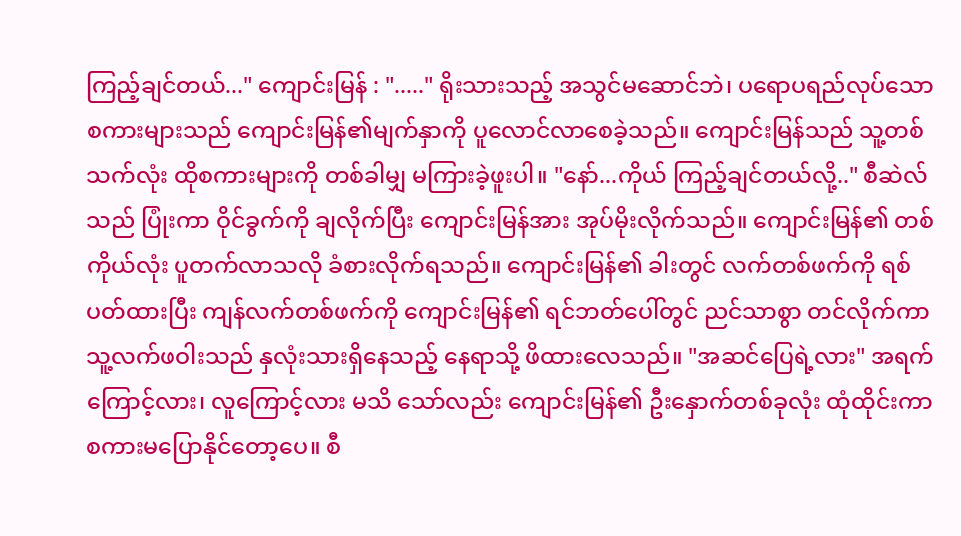ကြည့်ချင်တယ်..." ကျောင်းမြန် : "....." ရိုးသားသည့် အသွင်မဆောင်ဘဲ၊ ပရောပရည်လုပ်သော စကားများသည် ကျောင်းမြန်၏မျက်နှာကို ပူလောင်လာစေခဲ့သည်။ ကျောင်းမြန်သည် သူ့တစ်သက်လုံး ထိုစကားများကို တစ်ခါမျှ မကြားခဲ့ဖူးပါ။ "နော်...ကိုယ် ကြည့်ချင်တယ်လို့.." စီဆဲလ်သည် ပြုံးကာ ဝိုင်ခွက်ကို ချလိုက်ပြီး ကျောင်းမြန်အား အုပ်မိုးလိုက်သည်။ ကျောင်းမြန်၏ တစ်ကိုယ်လုံး ပူတက်လာသလို ခံစားလိုက်ရသည်။ ကျောင်းမြန်၏ ခါးတွင် လက်တစ်ဖက်ကို ရစ်ပတ်ထားပြီး ကျန်လက်တစ်ဖက်ကို ကျောင်းမြန်၏ ရင်ဘတ်ပေါ်တွင် ညင်သာစွာ တင်လိုက်ကာ သူ့လက်ဖဝါးသည် နှလုံးသားရှိနေသည့် နေရာသို့ ဖိထားလေသည်။ "အဆင်ပြေရဲ့လား" အရက်ကြောင့်လား၊ လူကြောင့်လား မသိ သော်လည်း ကျောင်းမြန်၏ ဦးနှောက်တစ်ခုလုံး ထုံထိုင်းကာ စကားမပြောနိုင်တော့ပေ။ စီ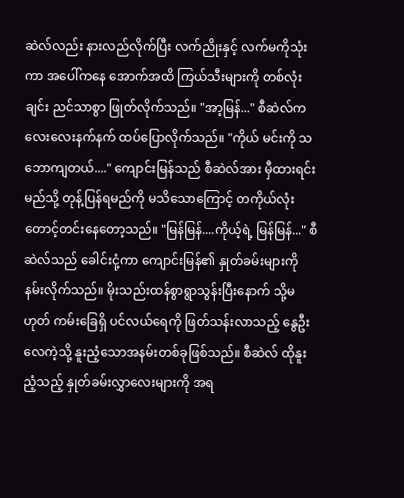ဆဲလ်လည်း နားလည်လိုက်ပြီး လက်ညိုးနှင့် လက်မကိုသုံးကာ အပေါ်ကနေ အောက်အထိ ကြယ်သီးများကို တစ်လုံးချင်း ညင်သာစွာ ဖြုတ်လိုက်သည်။ "အာ့မြန်..." စီဆဲလ်က လေးလေးနက်နက် ထပ်ပြောလိုက်သည်။ "ကိုယ် မင်းကို သဘောကျတယ်...." ကျောင်းမြန်သည် စီဆဲလ်အား မှီထားရင်း မည်သို့ တုန့်ပြန်ရမည်ကို မသိသောကြောင့် တကိုယ်လုံး တောင့်တင်းနေတော့သည်။ "မြန်မြန်....ကိုယ့်ရဲ့ မြန်မြန်..." စီဆဲလ်သည် ခေါင်းငုံ့ကာ ကျောင်းမြန်၏ နှုတ်ခမ်းများကို နမ်းလိုက်သည်။ မိုးသည်းထန်စွာရွာသွန်းပြီးနောက် သို့မဟုတ် ကမ်းခြေရှိ ပင်လယ်ရေကို ဖြတ်သန်းလာသည့် နွေဦးလေကဲ့သို့ နူးညံ့သောအနမ်းတစ်ခုဖြစ်သည်။ စီဆဲလ် ထိုနူးညံ့သည့် နှုတ်ခမ်းလွှာလေးများကို အရ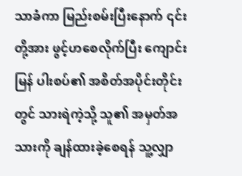သာခံကာ မြည်းစမ်းပြီးနောက် ၎င်းတို့အား ဖွင့်ဟစေလိုက်ပြီး ကျောင်းမြန် ပါးစပ်၏ အစိတ်အပိုင်းတိုင်းတွင် သားရဲကဲ့သို့ သူ၏ အမှတ်အသားကို ချန်ထားခဲ့စေရန် သူ့လျှာ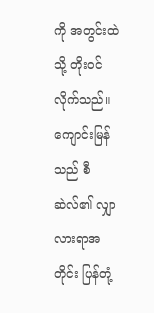ကို အတွင်းထဲသို့ တိုးဝင်လိုက်သည်။ ကျောင်းမြန်သည် စီဆဲလ်၏ လျှာ လားရာအတိုင်း ပြန်တုံ့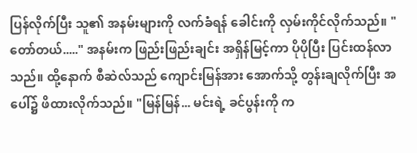ပြန်လိုက်ပြီး သူ၏ အနမ်းများကို လက်ခံရန် ခေါင်းကို လှမ်းကိုင်လိုက်သည်။ "တော်တယ်....." အနမ်းက ဖြည်းဖြည်းချင်း အရှိန်မြင့်ကာ ပိုပိုပြီး ပြင်းထန်လာသည်။ ထို့နောက် ‌စီဆဲလ်သည် ကျောင်းမြန်အား အောက်သို့ တွန်းချလိုက်ပြီး အပေါ်၌ ဖိထားလိုက်သည်။ "မြန်မြန်... မင်းရဲ့ ခင်ပွန်းကို က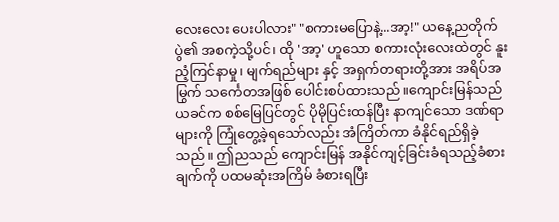လေးလေး ပေးပါလား" "စကားမပြောနဲ့...အာ့!" ယနေ့ညတိုက်ပွဲ၏ အစကဲ့သို့ပင်၊ ထို 'အာ့' ဟူသော စကားလုံးလေးထဲတွင် နူးညံ့ကြင်နာမှု၊ မျက်ရည်များ နှင့် အရှက်တရားတို့အား အရိပ်အမြွက် သင်္ကေတအဖြစ် ပေါင်းစပ်ထားသည်။ကျောင်းမြန်သည် ယခင်က စစ်မြေပြင်တွင် ပိုမိုပြင်းထန်ပြီး နာကျင်သော ဒဏ်ရာများကို ကြုံတွေ့ခဲ့ရသော်လည်း အံကြိတ်ကာ ခံနိုင်ရည်ရှိခဲ့သည်။ ဤညသည် ကျောင်းမြန် အနိုင်ကျင့်ခြင်းခံရသည့်ခံစားချက်ကို ပထမဆုံးအကြိမ် ခံစားရပြီး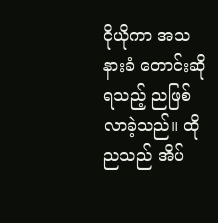ငိုယိုကာ အသနားခံ တောင်းဆိုရသည့် ညဖြစ်လာခဲ့သည်။ ထိုညသည် အိပ်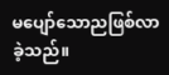မပျော်သောညဖြစ်လာခဲ့သည်။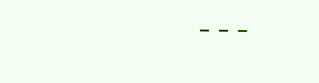---